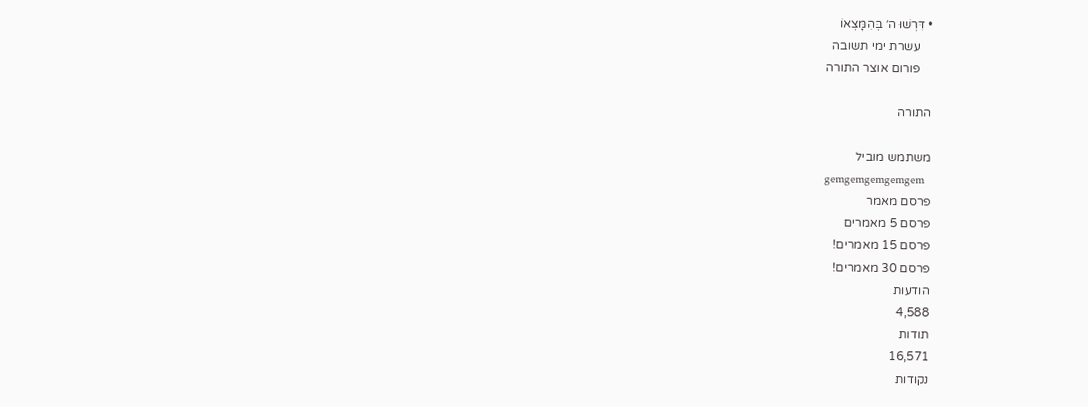• דִּרְשׁוּ ה׳ בְּהִמָּצְאוֹ
    עשרת ימי תשובה
    פורום אוצר התורה

התורה

משתמש מוביל
gemgemgemgemgem
פרסם מאמר
פרסם 5 מאמרים
פרסם 15 מאמרים!
פרסם 30 מאמרים!
הודעות
4,588
תודות
16,571
נקודות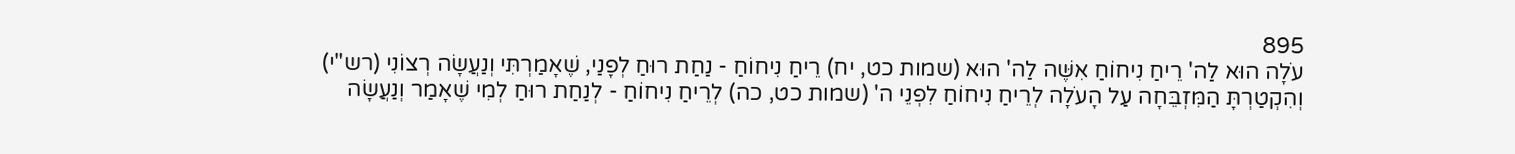895
עֹלָה הוּא לַה' רֵיחַ נִיחוֹחַ אִשֶּׁה לַה' הוּא (שמות כט, יח) רֵיחַ נִיחוֹחַ - נַחַת רוּחַ לְפָנַי, שֶׁאָמַרְתִּי וְנַעֲשָׂה רְצוֹנִי (רש"י)
וְהִקְטַרְתָּ הַמִּזְבֵּחָה עַל הָעֹלָה לְרֵיחַ נִיחוֹחַ לִפְנֵי ה' (שמות כט, כה) לְרֵיחַ נִיחוֹחַ - לְנַחַת רוּחַ לְמִי שֶׁאָמַר וְנַעֲשָׂה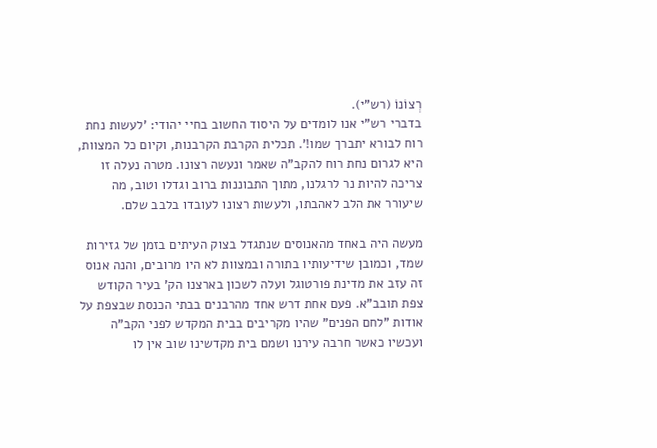רְצוֹנוֹ (רש"י).
בדברי רש"י אנו לומדים על היסוד החשוב בחיי יהודי: 'לעשות נחת רוח לבורא יתברך שמו!'. תכלית הקרבת הקרבנות, וקיום כל המצוות, היא לגרום נחת רוח להקב"ה שאמר ונעשה רצונו. מטרה נעלה זו צריכה להיות נר לרגלנו, מתוך התבוננות ברוב וגדלו וטוב, מה שיעורר את הלב לאהבתו, ולעשות רצונו לעובדו בלבב שלם.

מעשה היה באחד מהאנוסים שנתגדל בצוק העיתים בזמן של גזירות שמד, וכמובן שידיעותיו בתורה ובמצוות לא היו מרובים, והנה אנוס זה עזב את מדינת פורטוגל ועלה לשכון בארצנו הק' בעיר הקודש צפת תובב"א. פעם אחת דרש אחד מהרבנים בבתי הכנסת שבצפת על אודות "לחם הפנים" שהיו מקריבים בבית המקדש לפני הקב"ה ועכשיו כאשר חרבה עירנו ושמם בית מקדשינו שוב אין לו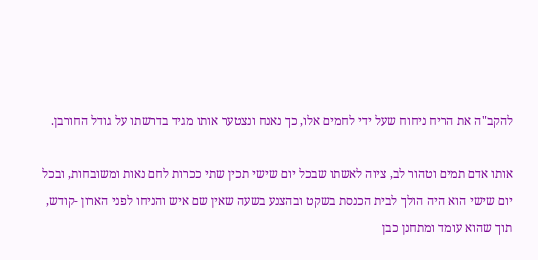להקב"ה את הריח ניחוח שעל ידי לחמים אלו, כך נאנח ונצטער אותו מגיד בדרשתו על גודל החורבן.

אותו אדם תמים וטהור לב, ציוה לאשתו שבכל יום שישי תכין שתי ככרות לחם נאות ומשובחות, ובכל יום שישי הוא היה הולך לבית הכנסת בשקט ובהצנע בשעה שאין שם איש והניחו לפני הארון -קודש, תוך שהוא עומד ומתחנן כבן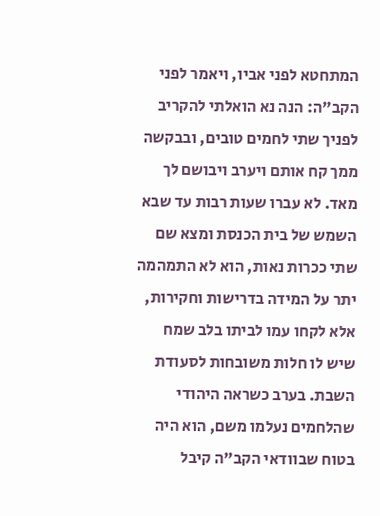המתחטא לפני אביו, ויאמר לפני הקב"ה: הנה נא הואלתי להקריב לפניך שתי לחמים טובים, ובבקשה ממך קח אותם ויערב ויבושם לך מאד. לא עברו שעות רבות עד שבא השמש של בית הכנסת ומצא שם שתי ככרות נאות, הוא לא התמהמה יתר על המידה בדרישות וחקירות, אלא לקחו עמו לביתו בלב שמח שיש לו חלות משובחות לסעודת השבת. בערב כשראה היהודי שהלחמים נעלמו משם, הוא היה בטוח שבוודאי הקב"ה קיבל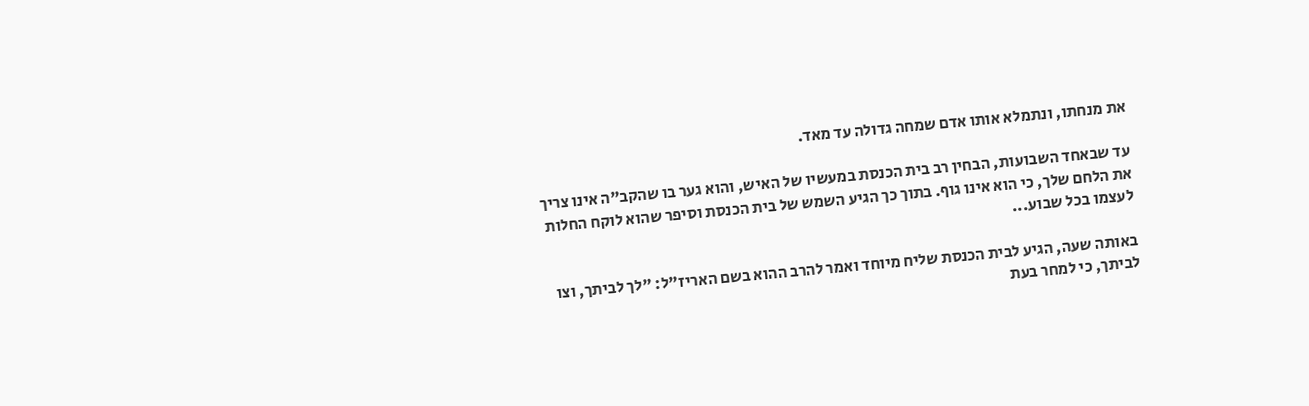את מנחתו, ונתמלא אותו אדם שמחה גדולה עד מאד.

עד שבאחד השבועות, הבחין רב בית הכנסת במעשיו של האיש, והוא גער בו שהקב"ה אינו צריך את הלחם שלך, כי הוא אינו גוף. בתוך כך הגיע השמש של בית הכנסת וסיפר שהוא לוקח החלות לעצמו בכל שבוע...

באותה שעה, הגיע לבית הכנסת שליח מיוחד ואמר להרב ההוא בשם האריז"ל: "לך לביתך, וצו לביתך, כי למחר בעת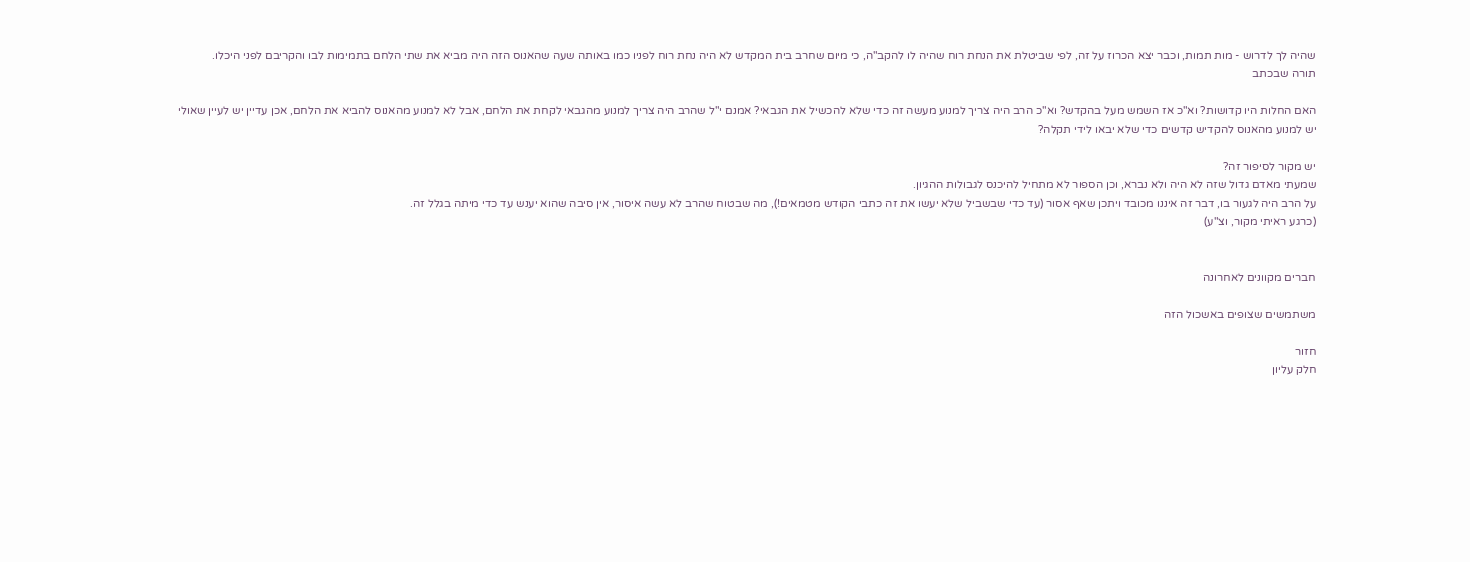שהיה לך לדרוש - מות תמות, וכבר יצא הכרוז על זה, לפי שביטלת את הנחת רוח שהיה לו להקב"ה, כי מיום שחרב בית המקדש לא היה נחת רוח לפניו כמו באותה שעה שהאנוס הזה היה מביא את שתי הלחם בתמימות לבו והקריבם לפני היכלו.
תורה שבכתב

האם החלות היו קדושות? וא"כ אז השמש מעל בהקדש? וא"כ הרב היה צריך למנוע מעשה זה כדי שלא להכשיל את הגבאי? אמנם י"ל שהרב היה צריך למנוע מהגבאי לקחת את הלחם, אבל לא למנוע מהאנוס להביא את הלחם, אכן עדיין יש לעיין שאולי יש למנוע מהאנוס להקדיש קדשים כדי שלא יבאו לידי תקלה?

יש מקור לסיפור זה?
שמעתי מאדם גדול שזה לא היה ולא נברא, וכן הספור לא מתחיל להיכנס לגבולות ההגיון.
על הרב היה לגעור בו, דבר זה איננו מכובד ויתכן שאף אסור (עד כדי שבשביל שלא יעשו את זה כתבי הקודש מטמאים!), מה שבטוח שהרב לא עשה איסור, אין סיבה שהוא יענש עד כדי מיתה בגלל זה.
(כרגע ראיתי מקור, וצ"ע)


חברים מקוונים לאחרונה

משתמשים שצופים באשכול הזה

חזור
חלק עליון